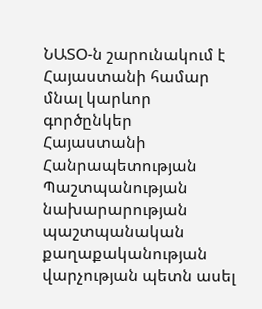ՆԱՏՕ-ն շարունակում է Հայաստանի համար մնալ կարևոր գործընկեր
Հայաստանի Հանրապետության Պաշտպանության նախարարության պաշտպանական քաղաքականության վարչության պետն ասել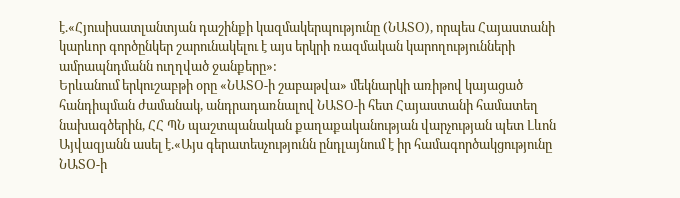է.«Հյուսիսատլանտյան դաշինքի կազմակերպությունը (ՆԱՏՕ), որպես Հայաստանի կարևոր գործընկեր շարունակելու է այս երկրի ռազմական կարողությունների ամրապնդմանն ուղղված ջանքերը»:
Երևանում երկուշաբթի օրը «ՆԱՏՕ-ի շաբաթվա» մեկնարկի առիթով կայացած հանդիպման ժամանակ, անդրադառնալով ՆԱՏՕ-ի հետ Հայաստանի համատեղ նախագծերին, ՀՀ ՊՆ պաշտպանական քաղաքականության վարչության պետ Լևոն Այվազյանն ասել է.«Այս գերատեսչությունն ընդլայնում է իր համագործակցությունը ՆԱՏՕ-ի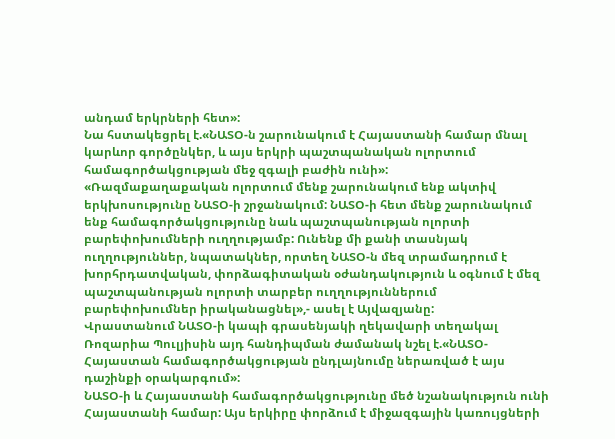անդամ երկրների հետ»:
Նա հստակեցրել է.«ՆԱՏՕ-ն շարունակում է Հայաստանի համար մնալ կարևոր գործընկեր, և այս երկրի պաշտպանական ոլորտում համագործակցության մեջ զգալի բաժին ունի»:
«Ռազմաքաղաքական ոլորտում մենք շարունակում ենք ակտիվ երկխոսությունը ՆԱՏՕ-ի շրջանակում: ՆԱՏՕ-ի հետ մենք շարունակում ենք համագործակցությունը նաև պաշտպանության ոլորտի բարեփոխումների ուղղությամբ: Ունենք մի քանի տասնյակ ուղղություններ, նպատակներ, որտեղ ՆԱՏՕ-ն մեզ տրամադրում է խորհրդատվական, փորձագիտական օժանդակություն և օգնում է մեզ պաշտպանության ոլորտի տարբեր ուղղություններում բարեփոխումներ իրականացնել»,- ասել է Այվազյանը:
Վրաստանում ՆԱՏՕ-ի կապի գրասենյակի ղեկավարի տեղակալ Ռոզարիա Պուլյիսին այդ հանդիպման ժամանակ նշել է.«ՆԱՏՕ-Հայաստան համագործակցության ընդլայնումը ներառված է այս դաշինքի օրակարգում»:
ՆԱՏՕ-ի և Հայաստանի համագործակցությունը մեծ նշանակություն ունի Հայաստանի համար: Այս երկիրը փորձում է միջազգային կառույցների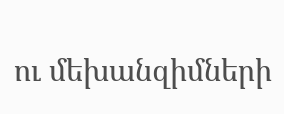ու մեխանզիմների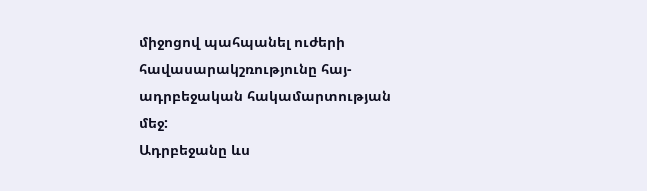միջոցով պահպանել ուժերի հավասարակշռությունը հայ-ադրբեջական հակամարտության մեջ:
Ադրբեջանը ևս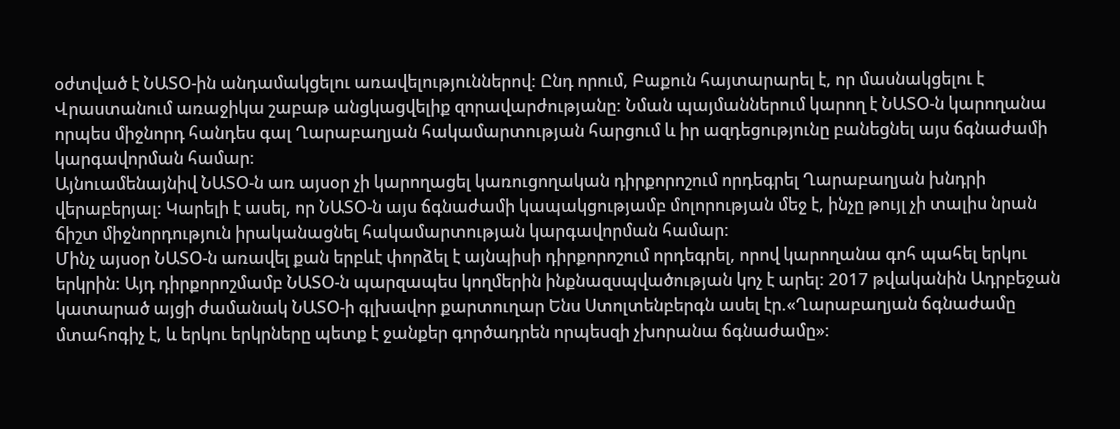օժտված է ՆԱՏՕ-ին անդամակցելու առավելություններով: Ընդ որում, Բաքուն հայտարարել է, որ մասնակցելու է Վրաստանում առաջիկա շաբաթ անցկացվելիք զորավարժությանը: Նման պայմաններում կարող է ՆԱՏՕ-ն կարողանա որպես միջնորդ հանդես գալ Ղարաբաղյան հակամարտության հարցում և իր ազդեցությունը բանեցնել այս ճգնաժամի կարգավորման համար:
Այնուամենայնիվ ՆԱՏՕ-ն առ այսօր չի կարողացել կառուցողական դիրքորոշում որդեգրել Ղարաբաղյան խնդրի վերաբերյալ: Կարելի է ասել, որ ՆԱՏՕ-ն այս ճգնաժամի կապակցությամբ մոլորության մեջ է, ինչը թույլ չի տալիս նրան ճիշտ միջնորդություն իրականացնել հակամարտության կարգավորման համար:
Մինչ այսօր ՆԱՏՕ-ն առավել քան երբևէ փորձել է այնպիսի դիրքորոշում որդեգրել, որով կարողանա գոհ պահել երկու երկրին: Այդ դիրքորոշմամբ ՆԱՏՕ-ն պարզապես կողմերին ինքնազսպվածության կոչ է արել: 2017 թվականին Ադրբեջան կատարած այցի ժամանակ ՆԱՏՕ-ի գլխավոր քարտուղար Ենս Ստոլտենբերգն ասել էր.«Ղարաբաղյան ճգնաժամը մտահոգիչ է, և երկու երկրները պետք է ջանքեր գործադրեն որպեսզի չխորանա ճգնաժամը»: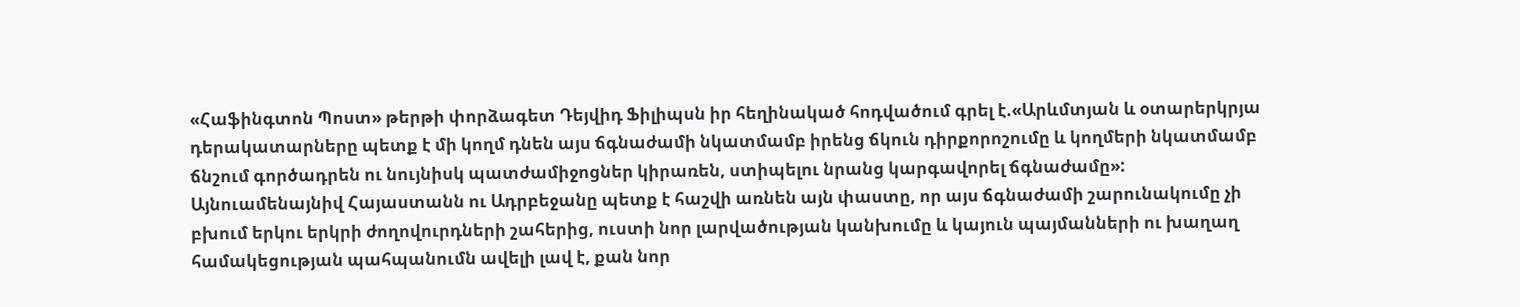«Հաֆինգտոն Պոստ» թերթի փորձագետ Դեյվիդ Ֆիլիպսն իր հեղինակած հոդվածում գրել է.«Արևմտյան և օտարերկրյա դերակատարները պետք է մի կողմ դնեն այս ճգնաժամի նկատմամբ իրենց ճկուն դիրքորոշումը և կողմերի նկատմամբ ճնշում գործադրեն ու նույնիսկ պատժամիջոցներ կիրառեն, ստիպելու նրանց կարգավորել ճգնաժամը»:
Այնուամենայնիվ Հայաստանն ու Ադրբեջանը պետք է հաշվի առնեն այն փաստը, որ այս ճգնաժամի շարունակումը չի բխում երկու երկրի ժողովուրդների շահերից, ուստի նոր լարվածության կանխումը և կայուն պայմանների ու խաղաղ համակեցության պահպանումն ավելի լավ է, քան նոր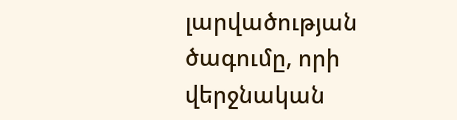լարվածության ծագումը, որի վերջնական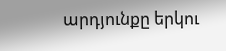արդյունքը երկու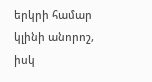երկրի համար կլինի անորոշ, իսկ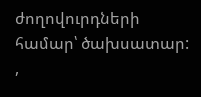ժողովուրդների համար՝ ծախսատար:
,